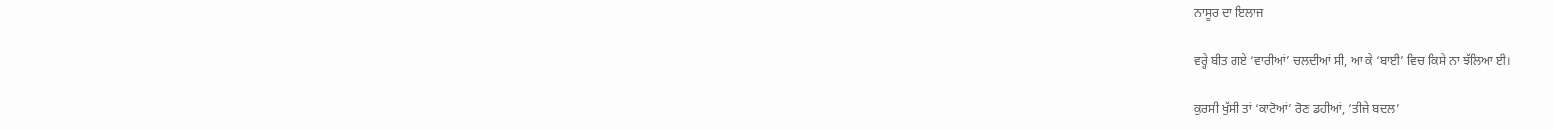ਨਾਸੂਰ ਦਾ ਇਲਾਜ

ਵਰ੍ਹੇ ਬੀਤ ਗਏ ‘ਵਾਰੀਆਂ’ ਚਲਦੀਆਂ ਸੀ, ਆ ਕੇ ‘ਬਾਈ’ ਵਿਚ ਕਿਸੇ ਨਾ ਝੱਲਿਆ ਈ।

ਕੁਰਸੀ ਖੁੱਸੀ ਤਾਂ ‘ਕਾਟੋਆਂ’ ਰੋਣ ਡਹੀਆਂ, ‘ਤੀਜੇ ਬਦਲ’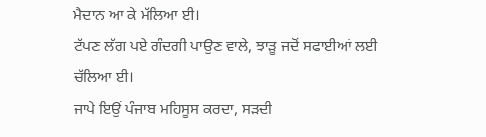ਮੈਦਾਨ ਆ ਕੇ ਮੱਲਿਆ ਈ।
ਟੱਪਣ ਲੱਗ ਪਏ ਗੰਦਗੀ ਪਾਉਣ ਵਾਲੇ, ਝਾੜੂ ਜਦੋਂ ਸਫਾਈਆਂ ਲਈ ਚੱਲਿਆ ਈ।
ਜਾਪੇ ਇਉਂ ਪੰਜਾਬ ਮਹਿਸੂਸ ਕਰਦਾ, ਸੜਦੀ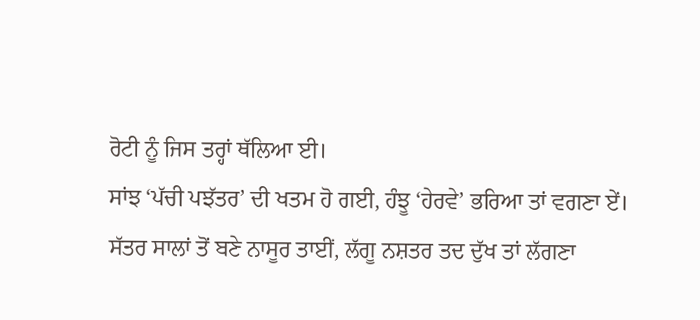ਰੋਟੀ ਨੂੰ ਜਿਸ ਤਰ੍ਹਾਂ ਥੱਲਿਆ ਈ।
ਸਾਂਝ ‘ਪੱਚੀ ਪਝੱਤਰ’ ਦੀ ਖਤਮ ਹੋ ਗਈ, ਹੰਝੂ ‘ਹੇਰਵੇ’ ਭਰਿਆ ਤਾਂ ਵਗਣਾ ਏਂ।
ਸੱਤਰ ਸਾਲਾਂ ਤੋਂ ਬਣੇ ਨਾਸੂਰ ਤਾਈਂ, ਲੱਗੂ ਨਸ਼ਤਰ ਤਦ ਦੁੱਖ ਤਾਂ ਲੱਗਣਾ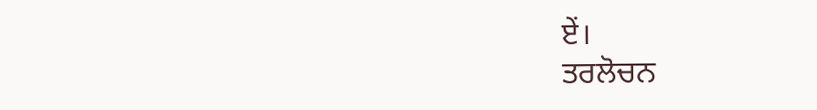ਏਂ।
ਤਰਲੋਚਨ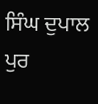ਸਿੰਘ ਦੁਪਾਲ ਪੁਰ